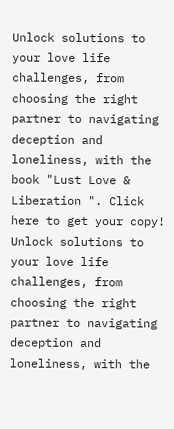Unlock solutions to your love life challenges, from choosing the right partner to navigating deception and loneliness, with the book "Lust Love & Liberation ". Click here to get your copy!
Unlock solutions to your love life challenges, from choosing the right partner to navigating deception and loneliness, with the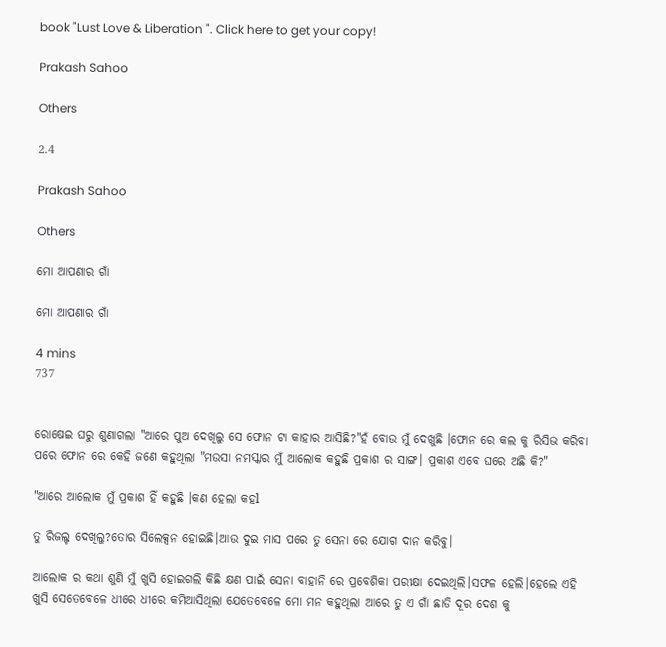book "Lust Love & Liberation ". Click here to get your copy!

Prakash Sahoo

Others

2.4

Prakash Sahoo

Others

ମୋ ଆପଣାର ଗାଁ

ମୋ ଆପଣାର ଗାଁ

4 mins
737


ରୋଷେଇ ଘରୁ ଶୁଣାଗଲା "ଆରେ ପୁଅ ଦେଖିଲୁ ସେ ଫୋନ ଟା କାହାର ଆସିଛି?"ହଁ ବୋଉ ମୁଁ ଦେଖୁଛି ।ଫୋନ ରେ କଲ କୁ ରିସିଭ କରିବା ପରେ ଫୋନ ରେ କେହି ଜଣେ କହୁଥିଲା "ମଉସା ନମସ୍କାର ମୁଁ ଆଲୋକ କହୁଛି ପ୍ରକାଶ ର ସାଙ୍ଗ। ପ୍ରକାଶ ଏବେ ଘରେ ଅଛି କି?"

"ଆରେ ଆଲୋକ ମୁଁ ପ୍ରକାଶ ହିଁ କହୁଛି ।କଣ ହେଲା କହl

ତୁ ରିଜଲ୍ଟ ଦେଖିଲୁ?ତୋର ସିଲେକ୍ସନ ହୋଇଛି।ଆଉ ଦୁଇ ମାସ ପରେ ତୁ ସେନା ରେ ଯୋଗ ଦାନ କରିବୁ।

ଆଲୋକ ର କଥା ଶୁଣି ମୁଁ ଖୁସି ହୋଇଗଲି କିଛି କ୍ଷଣ ପାଇଁ ସେନା ବାହାନି ରେ ପ୍ରବେଶିକା ପରୀକ୍ଷା ଦେଇଥିଲି।ସଫଳ ହେଲି।ହେଲେ ଏହି ଖୁସି ସେତେବେଳେ ଧୀରେ ଧୀରେ କମିଆସିଥିଲା ଯେତେବେଳେ ମୋ ମନ କହୁଥିଲା ଆରେ ତୁ ଏ ଗାଁ ଛାଡି ଦୂର ଦେଶ କୁ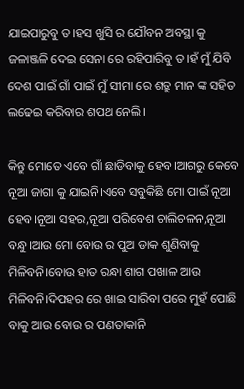ଯାଇପାରୁବୁ ତ।ହସ ଖୁସି ର ଯୌବନ ଅବସ୍ଥା କୁ ଜଳାଞ୍ଜଳି ଦେଇ ସେନା ରେ ରହିପାରିବୁ ତ।ହଁ ମୁଁ ଯିବି ଦେଶ ପାଇଁ ଗାଁ ପାଇଁ ମୁଁ ସୀମା ରେ ଶତ୍ରୁ ମାନ ଙ୍କ ସହିତ ଲଢେଇ କରିବାର ଶପଥ ନେଲି।

କିନ୍ତୁ ମୋତେ ଏବେ ଗାଁ ଛାଡିବାକୁ ହେବ।ଆଗରୁ କେବେ ନୂଆ ଜାଗା କୁ ଯାଇନି।ଏବେ ସବୁକିଛି ମୋ ପାଇଁ ନୂଆ ହେବ।ନୂଆ ସହର,ନୂଆ ପରିବେଶ ଚାଲିଚଳନ,ନୂଆ ବନ୍ଧୁ।ଆଉ ମୋ ବୋଉ ର ପୁଅ ଡାକ ଶୁଣିବାକୁ ମିଳିବନି।ବୋଉ ହାତ ରନ୍ଧା ଶାଗ ପଖାଳ ଆଉ ମିଳିବନି।ଦିପହର ରେ ଖାଇ ସାରିବା ପରେ ମୁହଁ ପୋଛି ବାକୁ ଆଉ ବୋଉ ର ପଣତାକାନି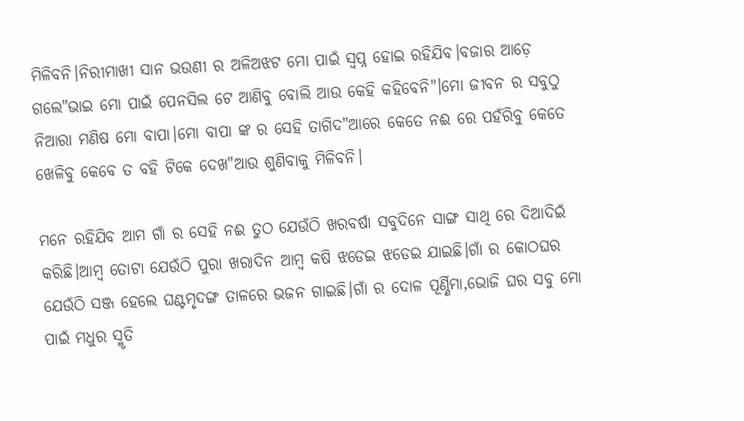ମିଳିବନି।ନିରୀମାଖୀ ସାନ ଭଉଣୀ ର ଅଳିଅଝଟ ମୋ ପାଇଁ ସ୍ବପ୍ନ ହୋଇ ରହିଯିବ।ବଜାର ଆଡ଼େ ଗଲେ"ଭାଇ ମୋ ପାଇଁ ପେନସିଲ ଟେ ଆଣିବୁ ବୋଲି ଆଉ କେହି କହିବେନି"।ମୋ ଜୀବନ ର ସବୁଠୁ ନିଆରା ମଣିଷ ମୋ ବାପା।ମୋ ବାପା ଙ୍କ ର ସେହି ତାଗିଦ"ଆରେ କେତେ ନଈ ରେ ପହଁରିବୁ କେତେ ଖେଳିବୁ କେବେ ତ ବହି ଟିକେ ଦେଖ"ଆଉ ଶୁଣିବାକୁ ମିଳିବନି।

ମନେ ରହିଯିବ ଆମ ଗାଁ ର ସେହି ନଈ ତୁଠ ଯେଉଁଠି ଖରବର୍ଷା ସବୁଦିନେ ସାଙ୍ଗ ସାଥି ରେ ଦିଆଦିଇଁ କରିଛି।ଆମ୍ବ ତୋଟା ଯେଉଁଠି ପୁରା ଖରାଦିନ ଆମ୍ବ କଷି ଝଡେଇ ଝଡେଇ ଯାଇଛି।ଗାଁ ର କୋଠଘର ଯେଉଁଠି ସଞ୍ଜ ହେଲେ ଘଣ୍ଟମୃଦଙ୍ଗ ତାଳରେ ଭଜନ ଗାଇଛି।ଗାଁ ର ଦୋଳ ପୂର୍ଣ୍ଣିମା,ଭୋଜି ଘର ସବୁ ମୋ ପାଇଁ ମଧୁର ସ୍ମୃତି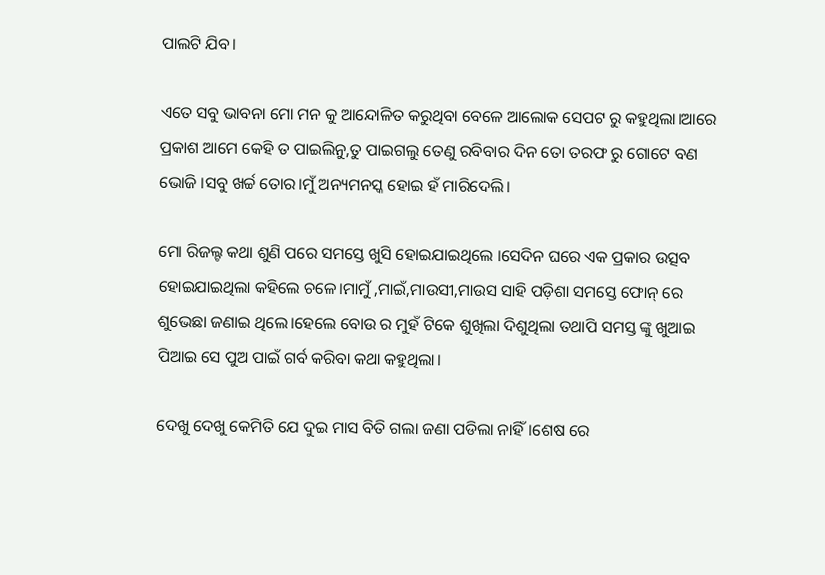ପାଲଟି ଯିବ।

ଏତେ ସବୁ ଭାବନା ମୋ ମନ କୁ ଆନ୍ଦୋଳିତ କରୁଥିବା ବେଳେ ଆଲୋକ ସେପଟ ରୁ କହୁଥିଲା।ଆରେ ପ୍ରକାଶ ଆମେ କେହି ତ ପାଇଲିନୁ,ତୁ ପାଇଗଲୁ ତେଣୁ ରବିବାର ଦିନ ତୋ ତରଫ ରୁ ଗୋଟେ ବଣ ଭୋଜି ।ସବୁ ଖର୍ଚ୍ଚ ତୋର।ମୁଁ ଅନ୍ୟମନସ୍କ ହୋଇ ହଁ ମାରିଦେଲି।

ମୋ ରିଜଲ୍ଟ କଥା ଶୁଣି ପରେ ସମସ୍ତେ ଖୁସି ହୋଇଯାଇଥିଲେ ।ସେଦିନ ଘରେ ଏକ ପ୍ରକାର ଉତ୍ସବ ହୋଇଯାଇଥିଲା କହିଲେ ଚଳେ।ମାମୁଁ ,ମାଇଁ,ମାଉସୀ,ମାଉସ ସାହି ପଡ଼ିଶା ସମସ୍ତେ ଫୋନ୍ ରେ ଶୁଭେଛା ଜଣାଇ ଥିଲେ।ହେଲେ ବୋଉ ର ମୁହଁ ଟିକେ ଶୁଖିଲା ଦିଶୁଥିଲା ତଥାପି ସମସ୍ତ ଙ୍କୁ ଖୁଆଇ ପିଆଇ ସେ ପୁଅ ପାଇଁ ଗର୍ବ କରିବା କଥା କହୁଥିଲା।

ଦେଖୁ ଦେଖୁ କେମିତି ଯେ ଦୁଇ ମାସ ବିତି ଗଲା ଜଣା ପଡିଲା ନାହିଁ।ଶେଷ ରେ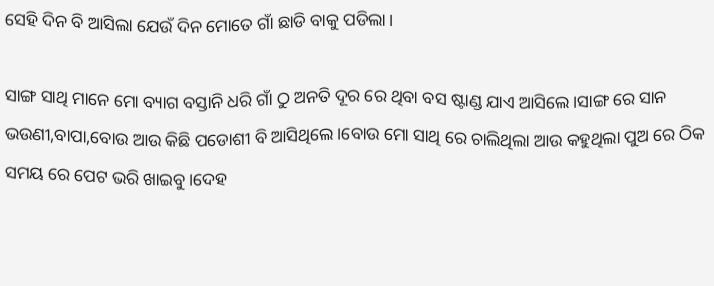ସେହି ଦିନ ବି ଆସିଲା ଯେଉଁ ଦିନ ମୋତେ ଗାଁ ଛାଡି ବାକୁ ପଡିଲା।

ସାଙ୍ଗ ସାଥି ମାନେ ମୋ ବ୍ୟାଗ ବସ୍ତାନି ଧରି ଗାଁ ଠୁ ଅନତି ଦୂର ରେ ଥିବା ବସ ଷ୍ଟାଣ୍ଡ ଯାଏ ଆସିଲେ।ସାଙ୍ଗ ରେ ସାନ ଭଉଣୀ,ବାପା,ବୋଉ ଆଉ କିଛି ପଡୋଶୀ ବି ଆସିଥିଲେ।ବୋଉ ମୋ ସାଥି ରେ ଚାଲିଥିଲା ଆଉ କହୁଥିଲା ପୁଅ ରେ ଠିକ ସମୟ ରେ ପେଟ ଭରି ଖାଇବୁ।ଦେହ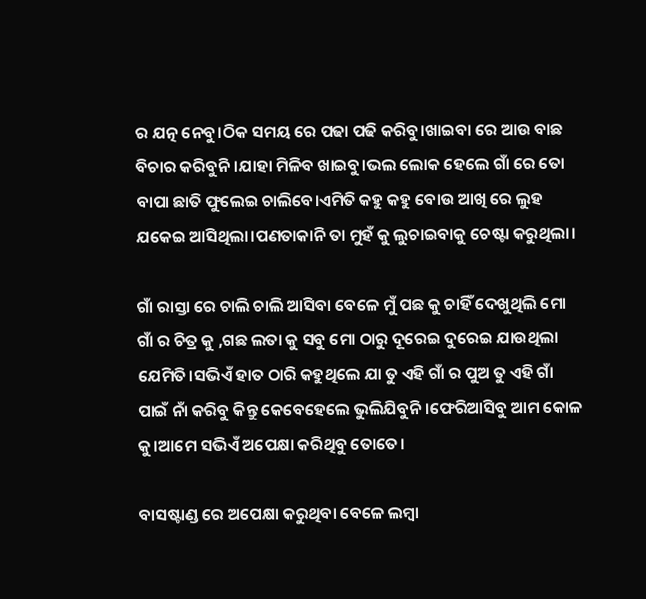ର ଯତ୍ନ ନେବୁ।ଠିକ ସମୟ ରେ ପଢା ପଢି କରିବୁ।ଖାଇବା ରେ ଆଉ ବାଛ ବିଚାର କରିବୁନି।ଯାହା ମିଳିବ ଖାଇବୁ।ଭଲ ଲୋକ ହେଲେ ଗାଁ ରେ ତୋ ବାପା ଛାତି ଫୁଲେଇ ଚାଲିବେ।ଏମିତି କହୁ କହୁ ବୋଉ ଆଖି ରେ ଲୁହ ଯକେଇ ଆସିଥିଲା।ପଣତାକାନି ତା ମୁହଁ କୁ ଲୁଚାଇବାକୁ ଚେଷ୍ଟା କରୁଥିଲା।

ଗାଁ ରାସ୍ତା ରେ ଚାଲି ଚାଲି ଆସିବା ବେଳେ ମୁଁ ପଛ କୁ ଚାହିଁ ଦେଖୁଥିଲି ମୋ ଗାଁ ର ଚିତ୍ର କୁ ,ଗଛ ଲତା କୁ ସବୁ ମୋ ଠାରୁ ଦୂରେଇ ଦୁରେଇ ଯାଉଥିଲା ଯେମିତି।ସଭିଏଁ ହାତ ଠାରି କହୁଥିଲେ ଯା ତୁ ଏହି ଗାଁ ର ପୁଅ ତୁ ଏହି ଗାଁ ପାଇଁ ନାଁ କରିବୁ କିନ୍ତୁ କେବେହେଲେ ଭୁଲିଯିବୁନି।ଫେରିଆସିବୁ ଆମ କୋଳ କୁ।ଆମେ ସଭିଏଁ ଅପେକ୍ଷା କରିଥିବୁ ତୋତେ।

ବାସଷ୍ଟାଣ୍ଡ ରେ ଅପେକ୍ଷା କରୁଥିବା ବେଳେ ଲମ୍ବା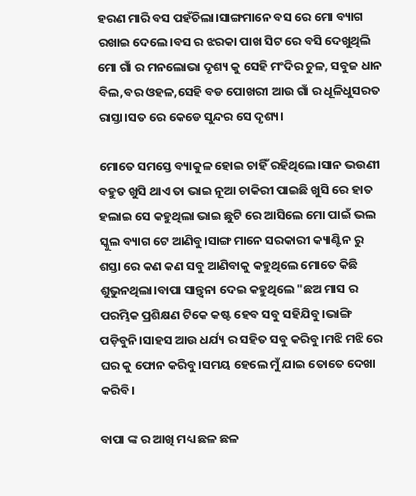ହରଣ ମାରି ବସ ପହଁଚିଲା।ସାଙ୍ଗମାନେ ବସ ରେ ମୋ ବ୍ୟାଗ ରଖାଇ ଦେଲେ।ବସ ର ଝରକା ପାଖ ସିଟ ରେ ବସି ଦେଖୁଥିଲି ମୋ ଗାଁ ର ମନଲୋଭା ଦୃଶ୍ୟ କୁ ସେହି ମଂଦିର ଚୁଳ, ସବୁଜ ଧାନ ବିଲ,ବର ଓହଳ,ସେହି ବଡ ପୋଖରୀ ଆଉ ଗାଁ ର ଧୂଳିଧୁସରତ ରାସ୍ତା।ସତ ରେ କେଡେ ସୁନ୍ଦର ସେ ଦୃଶ୍ୟ।

ମୋତେ ସମସ୍ତେ ବ୍ୟାକୁଳ ହୋଇ ଚାହିଁ ରହିଥିଲେ।ସାନ ଭଉଣୀ ବହୁତ ଖୁସି ଥାଏ ତା ଭାଇ ନୂଆ ଚାକିରୀ ପାଇଛି ଖୁସି ରେ ହାତ ହଲାଇ ସେ କହୁଥିଲା ଭାଇ ଛୁଟି ରେ ଆସିଲେ ମୋ ପାଇଁ ଭଲ ସ୍କୁଲ ବ୍ୟାଗ ଟେ ଆଣିବୁ।ସାଙ୍ଗ ମାନେ ସରକାରୀ କ୍ୟାଣ୍ଟିନ ରୁ ଶସ୍ତା ରେ କଣ କଣ ସବୁ ଆଣିବାକୁ କହୁଥିଲେ ମୋତେ କିଛି ଶୁଭୁନଥିଲା।ବାପା ସାନ୍ତ୍ୱନା ଦେଇ କହୁଥିଲେ "ଛଅ ମାସ ର ପରମ୍ଭିକ ପ୍ରଶିକ୍ଷଣ ଟିକେ କଷ୍ଟ ହେବ ସବୁ ସହିଯିବୁ।ଭାଙ୍ଗି ପଡ଼ିବୁନି।ସାହସ ଆଉ ଧର୍ଯ୍ୟ ର ସହିତ ସବୁ କରିବୁ।ମଝି ମଝି ରେ ଘର କୁ ଫୋନ କରିବୁ।ସମୟ ହେଲେ ମୁଁ ଯାଇ ତୋତେ ଦେଖା କରିବି।

ବାପା ଙ୍କ ର ଆଖି ମଧ୍ୟ ଛଳ ଛଳ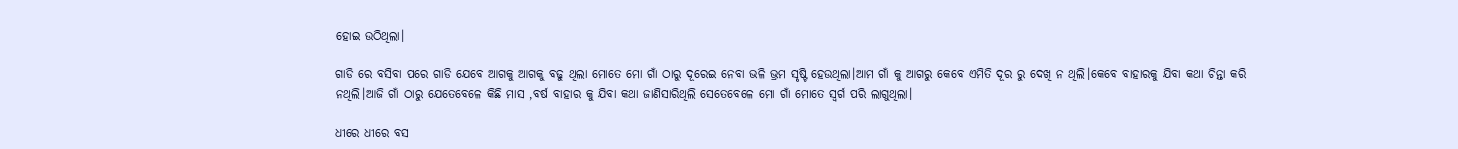ହୋଇ ଉଠିଥିଲା।

ଗାଡି ରେ ବସିବା ପରେ ଗାଡି ଯେବେ ଆଗକୁ ଆଗକୁ ବଢୁ ଥିଲା ମୋତେ ମୋ ଗାଁ ଠାରୁ ଦୂରେଇ ନେବା ଭଳି ଭ୍ରମ ସୃଷ୍ଟି ହେଉଥିଲା।ଆମ ଗାଁ କୁ ଆଗରୁ କେବେ ଏମିତି ଦୂର ରୁ ଦେଖି ନ ଥିଲି।କେବେ ବାହାରକୁ ଯିବା କଥା ଚିନ୍ତା କରି ନଥିଲି।ଆଜି ଗାଁ ଠାରୁ ଯେତେବେଳେ କିଛି ମାସ ,ବର୍ଷ ବାହାର କୁ ଯିବା କଥା ଜାଣିସାରିଥିଲି ସେତେବେଳେ ମୋ ଗାଁ ମୋତେ ସ୍ୱର୍ଗ ପରି ଲାଗୁଥିଲା।

ଧୀରେ ଧୀରେ ବସ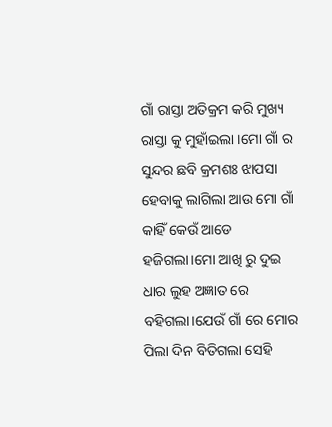ଗାଁ ରାସ୍ତା ଅତିକ୍ରମ କରି ମୁଖ୍ୟ ରାସ୍ତା କୁ ମୁହାଁଇଲା ।ମୋ ଗାଁ ର ସୁନ୍ଦର ଛବି କ୍ରମଶଃ ଝାପସା ହେବାକୁ ଲାଗିଲା ଆଉ ମୋ ଗାଁ କାହିଁ କେଉଁ ଆଡେ ହଜିଗଲା।ମୋ ଆଖି ରୁ ଦୁଇ ଧାର ଲୁହ ଅଜ୍ଞାତ ରେ ବହିଗଲା।ଯେଉଁ ଗାଁ ରେ ମୋର ପିଲା ଦିନ ବିତିଗଲା ସେହି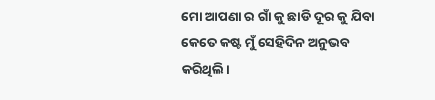ମୋ ଆପଣା ର ଗାଁ କୁ ଛାଡି ଦୂର କୁ ଯିବା କେତେ କଷ୍ଟ ମୁଁ ସେହିଦିନ ଅନୁଭବ କରିଥିଲି।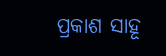ପ୍ରକାଶ ସାହୂ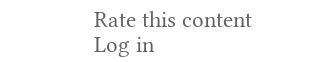Rate this content
Log in